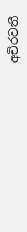අචිරවතී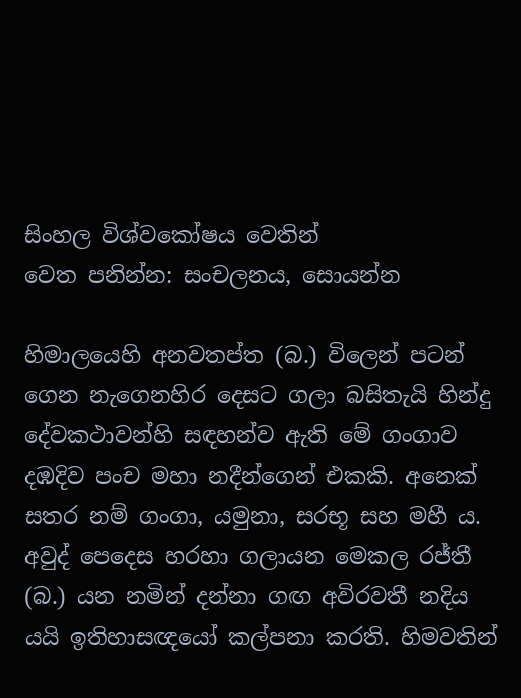සිංහල විශ්වකෝෂය වෙතින්
වෙත පනින්න: සංචලනය, සොයන්න

හිමාලයෙහි අනවතප්ත (බ.) විලෙන් පටන් ගෙන නැගෙනහිර දෙසට ගලා බසිතැයි හින්දු දේවකථාවන්හි සඳහන්ව ඇති මේ ගංගාව දඹදිව පංච මහා නදීන්ගෙන් එකකි. අනෙක් සතර නම් ගංගා, යමුනා, සරභූ සහ මහී ය. අවුද් පෙදෙස හරහා ගලායන මෙකල රජ්තී (බ.) යන නමින් දන්නා ගඟ අවිරවතී නදිය යයි ඉතිහාසඥයෝ කල්පනා කරති. හිමවතින්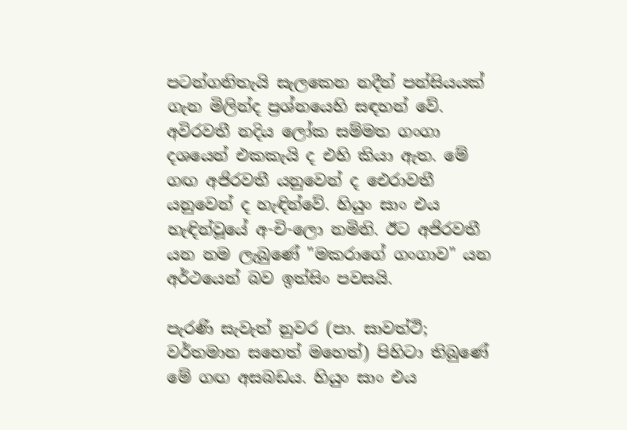පටන්ගනිතැයි සැලකෙන නදීන් පන්සියයක් ගැන මිලින්ද ප්‍රශ්නයෙහි සඳහන් වේ. අවිරවතී නදිය ලෝක සම්මත ගංගා දශයෙන් එකකැයි ද එහි කියා ඇත. මේ ගඟ අජිරවතී යනුවෙන් ද ඓරාවතී යනුවෙන් ද හැඳින්වේ. හියුං සාං එය හැඳින්වූයේ අ-චි-ලො නමිනි. ඊට අජිරවතී යන නම ලැබුණේ "මකරාගේ ගංගාව" යන අර්ථයෙන් බව ඉත්සිං පවසයි.

පැරණි සැවැත් නුවර (පා. සාවත්ථි; වර්තමාන සහෙත් මහෙත්) පිහිටා තිබුණේ මේ ගඟ අසබඩය. හියුං සාං එය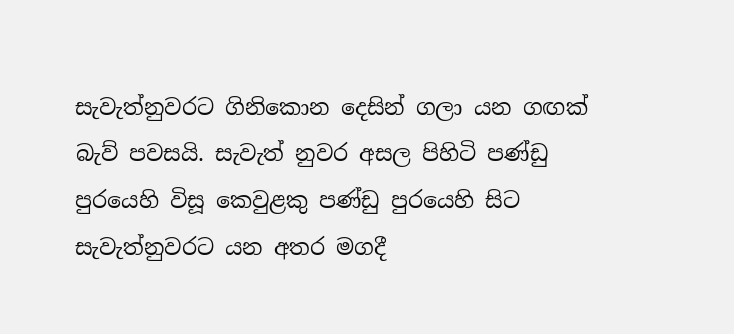සැවැත්නුවරට ගිනිකොන දෙසින් ගලා යන ගඟක් බැව් පවසයි. සැවැත් නුවර අසල පිහිටි පණ්ඩු පුරයෙහි විසූ කෙවුළකු පණ්ඩු පුරයෙහි සිට සැවැත්නුවරට යන අතර මගදී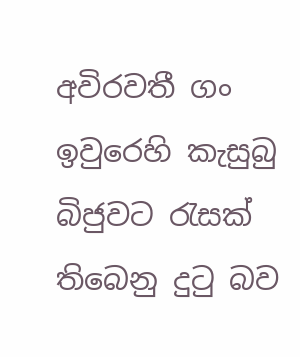අවිරවතී ගං ඉවුරෙහි කැසුබු බිජුවට රැසක් තිබෙනු දුටු බව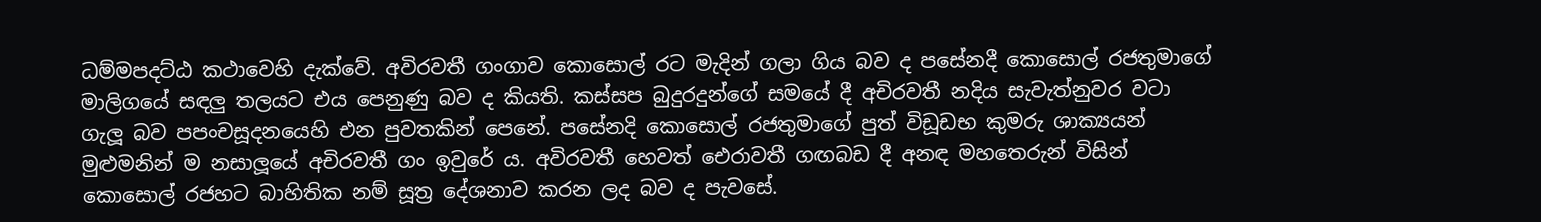ධම්මපදට්ඨ කථාවෙහි දැක්වේ. අවිරවතී ගංගාව කොසොල් රට මැදින් ගලා ගිය බව ද පසේනදී කොසොල් රජතුමාගේ මාලිගයේ සඳලු තලයට එය පෙනුණු බව ද කියති. කස්සප බුදුරදුන්ගේ සමයේ දී අචිරවතී නදිය සැවැත්නුවර වටා ගැලූ බව පපංචසූදනයෙහි එන පුවතකින් පෙනේ. පසේනදි කොසොල් රජතුමාගේ පුත් විඩූඩභ කුමරු ශාක්‍යයන් මුළුමනින් ම නසාලූයේ අචිරවතී ගං ඉවුරේ ය. අවිරවතී හෙවත් ඓරාවතී ගඟබඩ දී අනඳ මහතෙරුන් විසින් කොසොල් රජහට බාහිතික නම් සූත්‍ර‍ දේශනාව කරන ලද බව ද පැවසේ.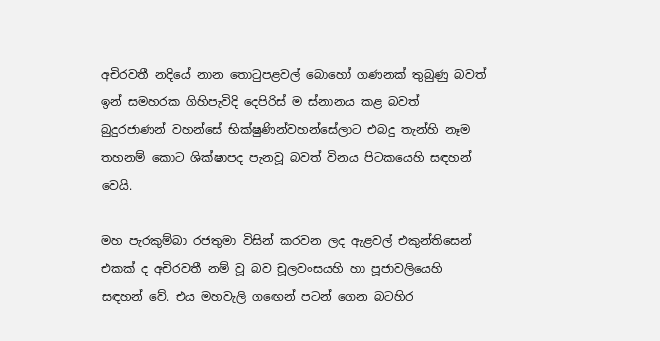අචිරවතී නදියේ නාන තොටුපළවල් බොහෝ ගණනක් තුබුණු බවත් ඉන් සමහරක ගිහිපැවිදි දෙපිරිස් ම ස්නානය කළ බවත් බුදුරජාණන් වහන්සේ භික්ෂුණින්වහන්සේලාට එබදු තැන්හි නෑම තහනම් කොට ශික්ෂාපද පැනවූ බවත් විනය පිටකයෙහි සඳහන් වෙයි.

මහ පැරකුම්බා රජතුමා විසින් කරවන ලද ඇළවල් එකුන්තිසෙන් එකක් ද අචිරවතී නම් වූ බව චූලවංසයහි හා පූජාවලියෙහි සඳහන් වේ. එය මහවැලි ග‍ඟෙන් පටන් ගෙන බටහිර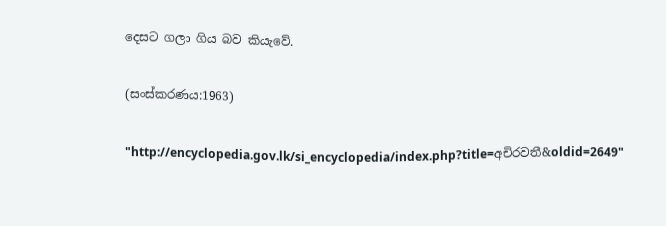දෙසට ගලා ගිය බව කියැවේ.

(සංස්කරණය:1963)

"http://encyclopedia.gov.lk/si_encyclopedia/index.php?title=අචිරවතී&oldid=2649"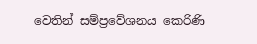වෙතින් සම්ප්‍රවේශනය කෙරිණි